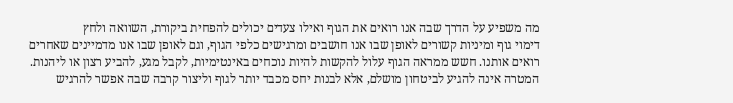מה משפיע על הדרך שבה אנו רואים את הגוף ואילו צעדים יכולים להפחית ביקורת, השוואה ולחץ
דימוי גוף ומיניות קשורים לאופן שבו אנו חושבים ומרגישים כלפי הגוף, וגם לאופן שבו אנו מדמיינים שאחרים רואים אותנו. חשש ממראה הגוף עלול להקשות להיות נוכחים באינטימיות, לקבל מגע, להביע רצון או ליהנות. המטרה אינה להגיע לביטחון מושלם, אלא לבנות יחס מכבד יותר לגוף וליצור קרבה שבה אפשר להרגיש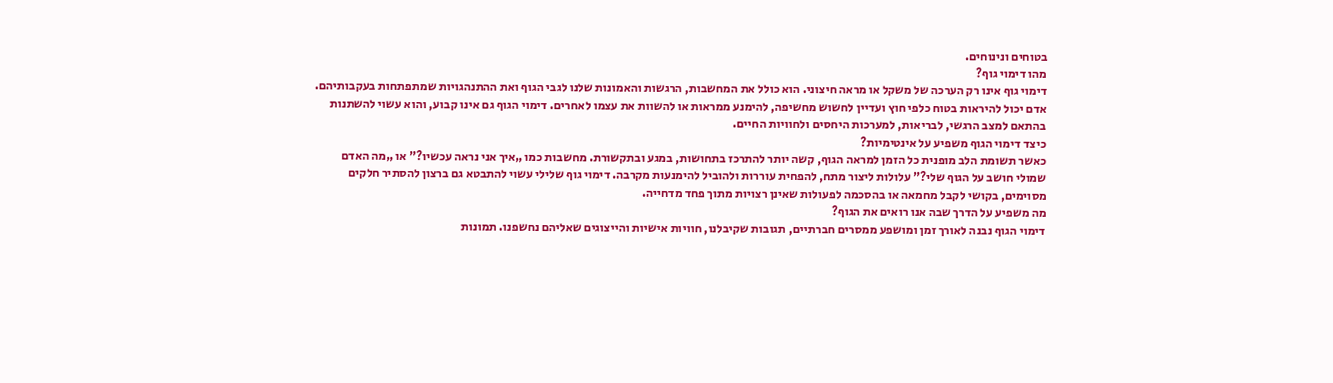בטוחים ונינוחים.
מהו דימוי גוף?
דימוי גוף אינו רק הערכה של משקל או מראה חיצוני. הוא כולל את המחשבות, הרגשות והאמונות שלנו לגבי הגוף ואת ההתנהגויות שמתפתחות בעקבותיהם. אדם יכול להיראות בטוח כלפי חוץ ועדיין לחשוש מחשיפה, להימנע ממראות או להשוות את עצמו לאחרים. דימוי הגוף גם אינו קבוע, והוא עשוי להשתנות בהתאם למצב הרגשי, לבריאות, למערכות היחסים ולחוויות החיים.
כיצד דימוי הגוף משפיע על אינטימיות?
כאשר תשומת הלב מופנית כל הזמן למראה הגוף, קשה יותר להתרכז בתחושות, במגע ובתקשורת. מחשבות כמו „איך אני נראה עכשיו?” או „מה האדם שמולי חושב על הגוף שלי?” עלולות ליצור מתח, להפחית עוררות ולהוביל להימנעות מקרבה. דימוי גוף שלילי עשוי להתבטא גם ברצון להסתיר חלקים מסוימים, בקושי לקבל מחמאה או בהסכמה לפעולות שאינן רצויות מתוך פחד מדחייה.
מה משפיע על הדרך שבה אנו רואים את הגוף?
דימוי הגוף נבנה לאורך זמן ומושפע ממסרים חברתיים, תגובות שקיבלנו, חוויות אישיות והייצוגים שאליהם נחשפנו. תמונות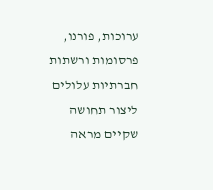ערוכות, פורנו, פרסומות ורשתות חברתיות עלולים ליצור תחושה שקיים מראה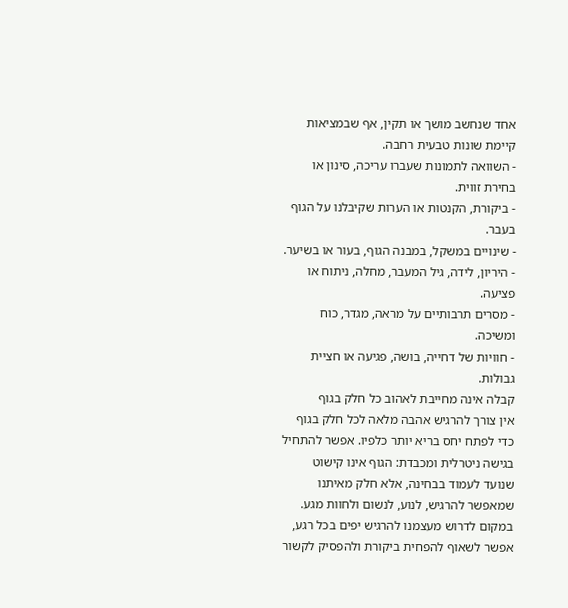אחד שנחשב מושך או תקין, אף שבמציאות קיימת שונות טבעית רחבה.
- השוואה לתמונות שעברו עריכה, סינון או בחירת זווית.
- ביקורת, הקנטות או הערות שקיבלנו על הגוף בעבר.
- שינויים במשקל, במבנה הגוף, בעור או בשיער.
- היריון, לידה, גיל המעבר, מחלה, ניתוח או פציעה.
- מסרים תרבותיים על מראה, מגדר, כוח ומשיכה.
- חוויות של דחייה, בושה, פגיעה או חציית גבולות.
קבלה אינה מחייבת לאהוב כל חלק בגוף
אין צורך להרגיש אהבה מלאה לכל חלק בגוף כדי לפתח יחס בריא יותר כלפיו. אפשר להתחיל בגישה ניטרלית ומכבדת: הגוף אינו קישוט שנועד לעמוד בבחינה, אלא חלק מאיתנו שמאפשר להרגיש, לנוע, לנשום ולחוות מגע. במקום לדרוש מעצמנו להרגיש יפים בכל רגע, אפשר לשאוף להפחית ביקורת ולהפסיק לקשור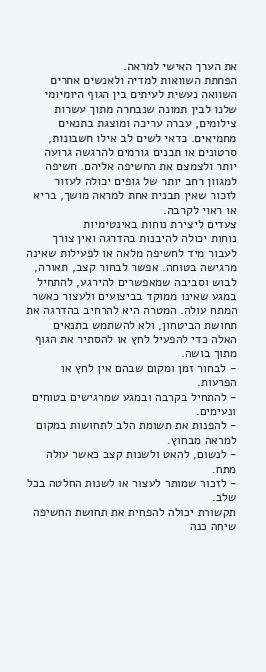את הערך האישי למראה.
הפחתת השוואות למדיה ולאנשים אחרים
השוואה נעשית לעיתים בין הגוף היומיומי שלנו לבין תמונה שנבחרה מתוך עשרות צילומים, עברה עריכה ומוצגת בתנאים מחמיאים. כדאי לשים לב אילו חשבונות, סרטונים או תכנים גורמים להרגשה גרועה יותר ולצמצם את החשיפה אליהם. חשיפה למגוון רחב יותר של גופים יכולה לעזור לזכור שאין תבנית אחת למראה מושך, בריא או ראוי לקרבה.
צעדים ליצירת נוחות באינטימיות
נוחות יכולה להיבנות בהדרגה ואין צורך לעבור מיד לחשיפה מלאה או לפעילות שאינה מרגישה בטוחה. אפשר לבחור קצב, תאורה, לבוש וסביבה שמאפשרים להירגע, להתחיל במגע שאינו ממוקד בביצועים ולעצור כאשר המתח עולה. המטרה היא להרחיב בהדרגה את תחושת הביטחון, ולא להשתמש בתנאים האלה כדי להפעיל לחץ או להסתיר את הגוף מתוך בושה.
- לבחור זמן ומקום שבהם אין לחץ או הפרעות.
- להתחיל בקרבה ובמגע שמרגישים בטוחים ונעימים.
- להפנות את תשומת הלב לתחושות במקום למראה מבחוץ.
- לנשום, להאט ולשנות קצב כאשר עולה מתח.
- לזכור שמותר לעצור או לשנות החלטה בכל שלב.
תקשורת יכולה להפחית את תחושת החשיפה
שיחה כנה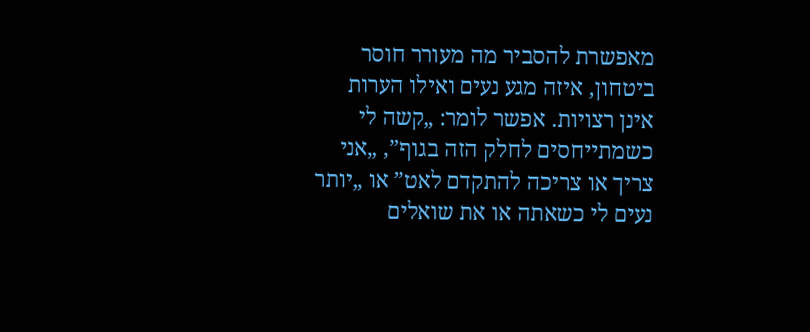מאפשרת להסביר מה מעורר חוסר ביטחון, איזה מגע נעים ואילו הערות אינן רצויות. אפשר לומר: „קשה לי כשמתייחסים לחלק הזה בגוף”, „אני צריך או צריכה להתקדם לאט” או „יותר נעים לי כשאתה או את שואלים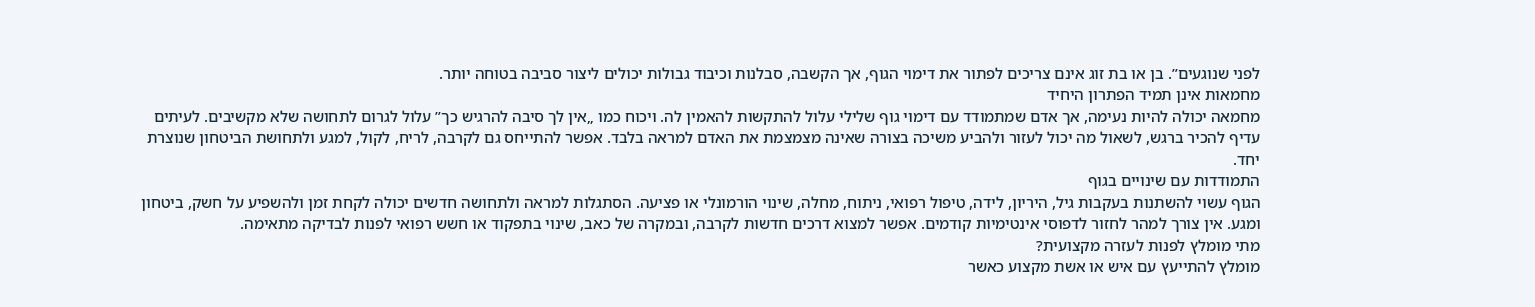לפני שנוגעים”. בן או בת זוג אינם צריכים לפתור את דימוי הגוף, אך הקשבה, סבלנות וכיבוד גבולות יכולים ליצור סביבה בטוחה יותר.
מחמאות אינן תמיד הפתרון היחיד
מחמאה יכולה להיות נעימה, אך אדם שמתמודד עם דימוי גוף שלילי עלול להתקשות להאמין לה. ויכוח כמו „אין לך סיבה להרגיש כך” עלול לגרום לתחושה שלא מקשיבים. לעיתים עדיף להכיר ברגש, לשאול מה יכול לעזור ולהביע משיכה בצורה שאינה מצמצמת את האדם למראה בלבד. אפשר להתייחס גם לקרבה, לריח, לקול, למגע ולתחושת הביטחון שנוצרת יחד.
התמודדות עם שינויים בגוף
הגוף עשוי להשתנות בעקבות גיל, היריון, לידה, טיפול רפואי, ניתוח, מחלה, שינוי הורמונלי או פציעה. הסתגלות למראה ולתחושה חדשים יכולה לקחת זמן ולהשפיע על חשק, ביטחון ומגע. אין צורך למהר לחזור לדפוסי אינטימיות קודמים. אפשר למצוא דרכים חדשות לקרבה, ובמקרה של כאב, שינוי בתפקוד או חשש רפואי לפנות לבדיקה מתאימה.
מתי מומלץ לפנות לעזרה מקצועית?
מומלץ להתייעץ עם איש או אשת מקצוע כאשר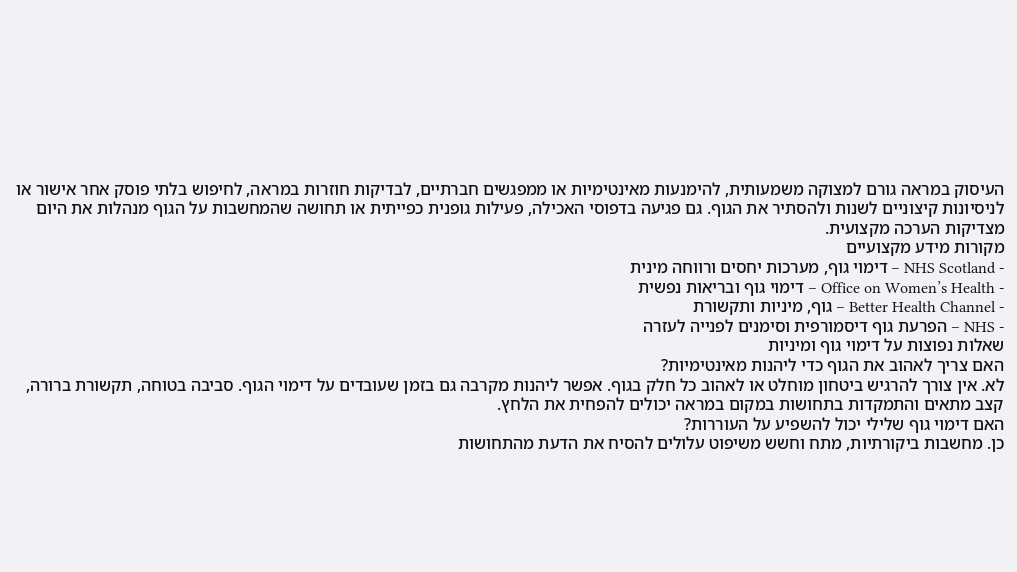העיסוק במראה גורם למצוקה משמעותית, להימנעות מאינטימיות או ממפגשים חברתיים, לבדיקות חוזרות במראה, לחיפוש בלתי פוסק אחר אישור או לניסיונות קיצוניים לשנות ולהסתיר את הגוף. גם פגיעה בדפוסי האכילה, פעילות גופנית כפייתית או תחושה שהמחשבות על הגוף מנהלות את היום מצדיקות הערכה מקצועית.
מקורות מידע מקצועיים
- NHS Scotland – דימוי גוף, מערכות יחסים ורווחה מינית
- Office on Women’s Health – דימוי גוף ובריאות נפשית
- Better Health Channel – גוף, מיניות ותקשורת
- NHS – הפרעת גוף דיסמורפית וסימנים לפנייה לעזרה
שאלות נפוצות על דימוי גוף ומיניות
האם צריך לאהוב את הגוף כדי ליהנות מאינטימיות?
לא. אין צורך להרגיש ביטחון מוחלט או לאהוב כל חלק בגוף. אפשר ליהנות מקרבה גם בזמן שעובדים על דימוי הגוף. סביבה בטוחה, תקשורת ברורה, קצב מתאים והתמקדות בתחושות במקום במראה יכולים להפחית את הלחץ.
האם דימוי גוף שלילי יכול להשפיע על העוררות?
כן. מחשבות ביקורתיות, מתח וחשש משיפוט עלולים להסיח את הדעת מהתחושות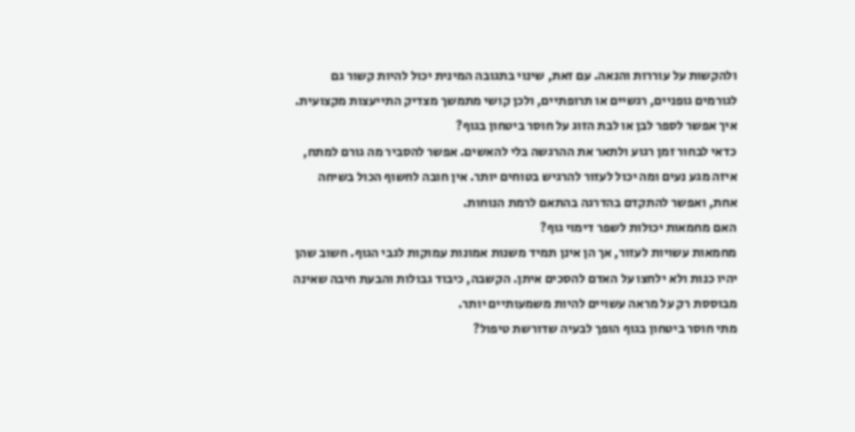ולהקשות על עוררות והנאה. עם זאת, שינוי בתגובה המינית יכול להיות קשור גם לגורמים גופניים, רגשיים או תרופתיים, ולכן קושי מתמשך מצדיק התייעצות מקצועית.
איך אפשר לספר לבן או לבת הזוג על חוסר ביטחון בגוף?
כדאי לבחור זמן רגוע ולתאר את ההרגשה בלי להאשים. אפשר להסביר מה גורם למתח, איזה מגע נעים ומה יכול לעזור להרגיש בטוחים יותר. אין חובה לחשוף הכול בשיחה אחת, ואפשר להתקדם בהדרגה בהתאם לרמת הנוחות.
האם מחמאות יכולות לשפר דימוי גוף?
מחמאות עשויות לעזור, אך הן אינן תמיד משנות אמונות עמוקות לגבי הגוף. חשוב שהן יהיו כנות ולא ילחצו על האדם להסכים איתן. הקשבה, כיבוד גבולות והבעת חיבה שאינה מבוססת רק על מראה עשויים להיות משמעותיים יותר.
מתי חוסר ביטחון בגוף הופך לבעיה שדורשת טיפול?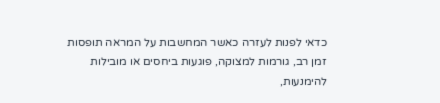כדאי לפנות לעזרה כאשר המחשבות על המראה תופסות זמן רב, גורמות למצוקה, פוגעות ביחסים או מובילות להימנעות,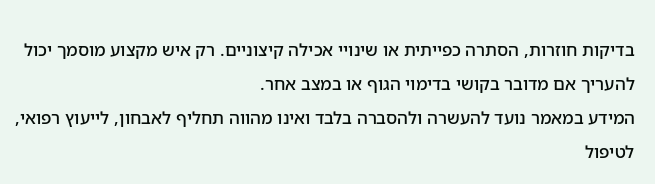בדיקות חוזרות, הסתרה כפייתית או שינויי אכילה קיצוניים. רק איש מקצוע מוסמך יכול להעריך אם מדובר בקושי בדימוי הגוף או במצב אחר.
המידע במאמר נועד להעשרה ולהסברה בלבד ואינו מהווה תחליף לאבחון, לייעוץ רפואי, לטיפול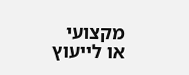מקצועי או לייעוץ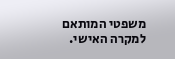משפטי המותאם למקרה האישי.